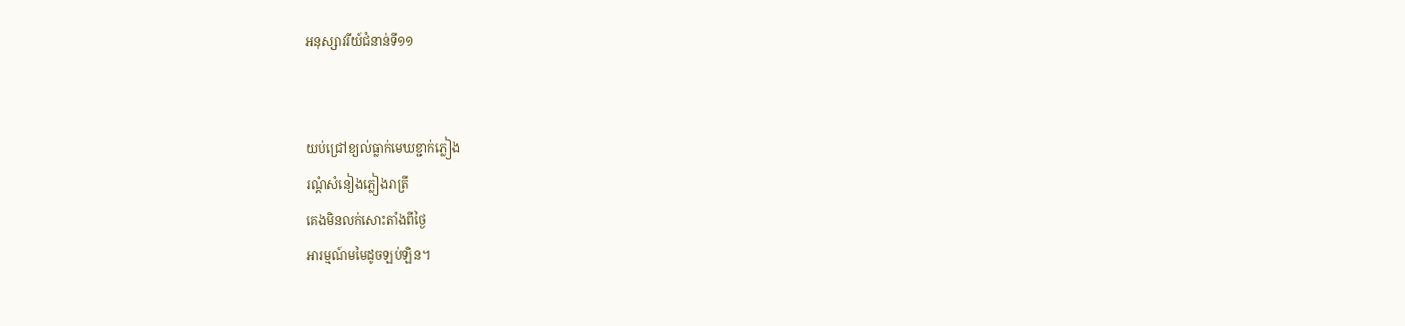អនុស្សាវរីយ៍ជំនាន់ទី១១


យប់ជ្រៅខ្យល់ធ្លាក់មេឃខ្ជាក់ភ្លៀង
រណ្ដំសំនៀងភ្លៀងរាត្រី
គេងមិនលក់សោះតាំងពីថ្ងៃ
អារម្មណ៍មមៃដូចឡប់ឡិន។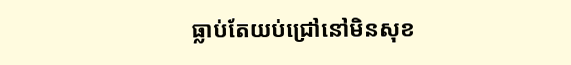ធ្លាប់តែយប់ជ្រៅនៅមិនសុខ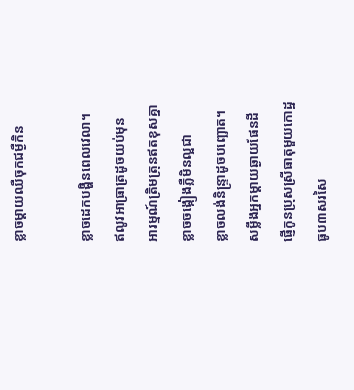ខ្លាចម្ដាយឈឺចុកជម្ងឺកិន

ខ្លាចដេកបង្ហិនពេលវេលា។
ឥលូវអាធ្រាត្រដូចយប់មុន
អារម្មណ៍ត្រិមត្រុនឥតខុសគ្នា
ខ្លាចចង្កៀងភ្លឺមិនល្អជា
ខ្លាចលង់និន្រ្ទាដូចបញ្ឆោត។
សម្លឹងអ្នកម្ដាយឆ្ងាយផែនដី
ផ្ញើកូនប្រុសស្រីធាតុមួយកោដ្ឋ
ធូប៣សរសៃ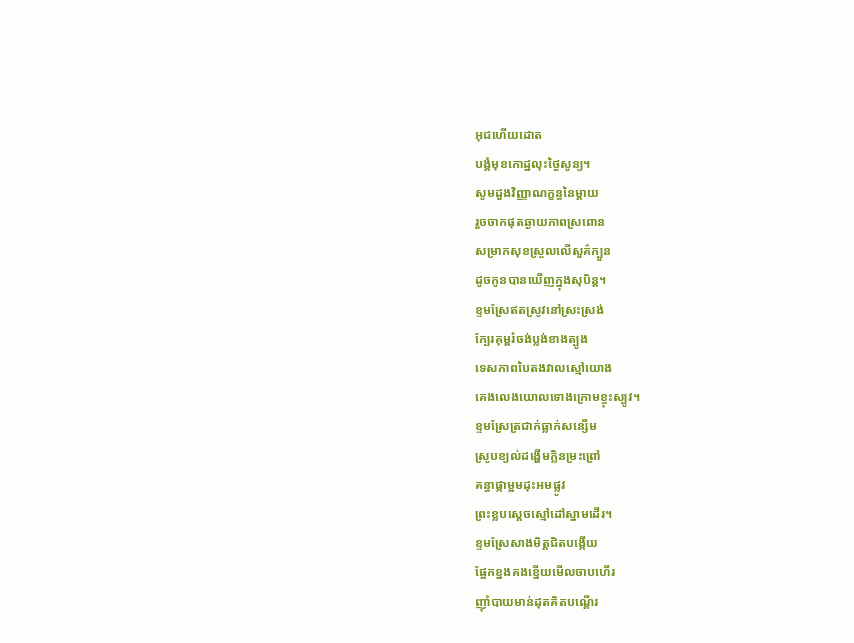អុជហើយដោត
បង្គំមុខកោដ្ឋលុះថ្ងៃសូន្យ។
សូមដួងវិញ្ញាណក្ខន្ធនៃម្ដាយ
រួចចាកផុតឆ្ងាយភាពស្រពោន
សម្រាកសុខស្រួលលើសួគ៌ក្បួន
ដូចកូនបានឃើញក្នុងសុបិន្ត។
ខ្ទមស្រែឥតស្រូវនៅស្រះស្រង់
ក្បែរគុម្ពរំចង់ប្លង់ខាងត្បូង
ទេសភាពបៃតងវាលស្មៅយោង
គេងលេងយោលទោងក្រោមខ្ចុះស្បូវ។
ខ្ទមស្រែត្រជាក់ធ្លាក់សន្សើម
ស្រូបខ្យល់ដង្ហើមក្លិនម្រះព្រៅ
គន្ធាផ្កាម្អមដុះអមផ្លូវ
ព្រះខ្លបស្ដេចស្មៅដៅស្នាមដើរ។
ខ្ទមស្រែសាងមិត្តជិតបង្កើយ
ផ្អែកខ្នងគងខ្នើយមើលចាបហើរ
ញ៉ាំបាយមាន់ដុតគិតបណ្ដើរ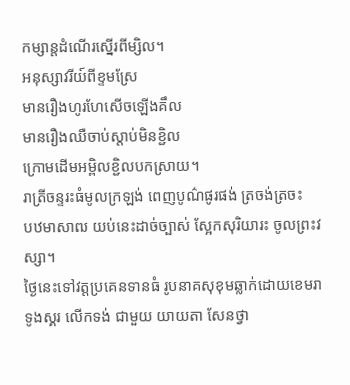កម្សាន្តដំណើរស្នើរពីម្សិល។
អនុស្សាវរីយ៍ពីខ្ទមស្រែ
មានរឿងហូរហែសើចឡើងគឹល
មានរឿងឈឺចាប់ស្ដាប់មិនខ្ជិល
ក្រោមដើមអម្ពិលខ្ជិលបកស្រាយ។
រាត្រីចន្ទរះធំមូលក្រឡង់ ពេញបូណ៌ផូរផង់ ត្រចង់ត្រចះ
បឋមាសាឍ យប់នេះដាច់ច្បាស់ ស្អែកសុរិយារះ ចូលព្រះវស្សា។
ថ្ងៃនេះទៅវត្តប្រគេនទានធំ រូបនាគសុខុមឆ្លាក់ដោយខេមរា
ទូងស្គរ លើកទង់ ជាមួយ យាយតា សែនថ្វា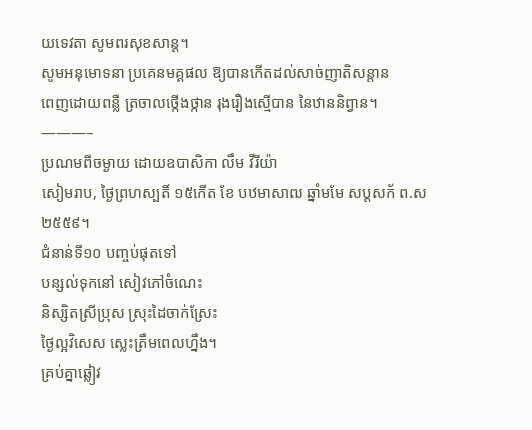យទេវតា សូមពរសុខសាន្ដ។
សូមអនុមោទនា ប្រគេនមគ្គផល ឱ្យបានកើតដល់សាច់ញាតិសន្ដាន
ពេញដោយពន្លឺ ត្រចាលថ្កើងថ្កាន រុងរឿងស្មើបាន នៃឋាននិព្វាន។
———–
ប្រណមពីចម្ងាយ ដោយឧបាសិកា លឹម វីរីយ៉ា
សៀមរាប, ថ្ងៃព្រហស្បតិ៍ ១៥កើត ខែ បឋមាសាឍ ឆ្នាំមមែ សប្ដសក័ ព.ស ២៥៥៩។
ជំនាន់ទី១០ បញ្ចប់ផុតទៅ
បន្សល់ទុកនៅ សៀវភៅចំណេះ
និស្សិតស្រីប្រុស ស្រុះដៃចាក់ស្រែះ
ថ្ងៃល្អវិសេស ស្លេះត្រឹមពេលហ្នឹង។
គ្រប់គ្នាឆ្លៀវ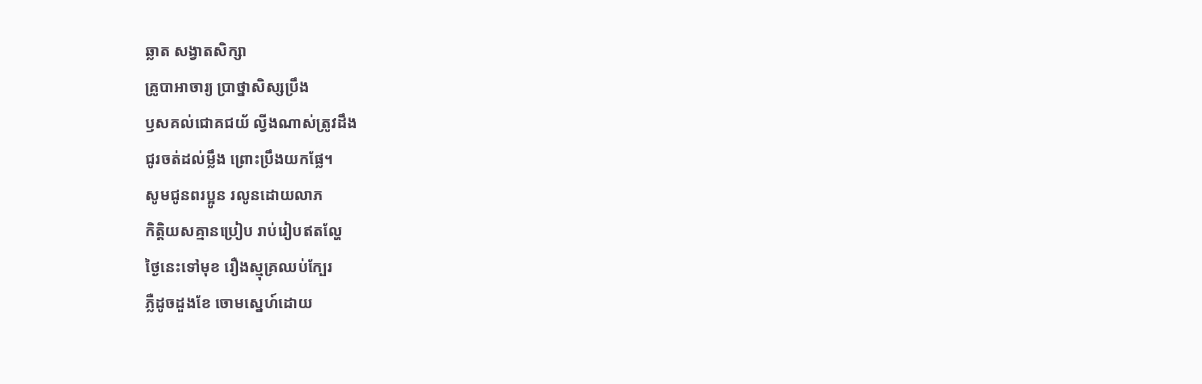ឆ្លាត សង្វាតសិក្សា
គ្រូបាអាចារ្យ ប្រាថ្នាសិស្សប្រឹង
ឫសគល់ជោគជយ័ ល្វីងណាស់ត្រូវដឹង
ជូរចត់ដល់ម្លឹង ព្រោះប្រឹងយកផ្លែ។
សូមជូនពរប្អូន រលូនដោយលាភ
កិត្តិយសគ្មានប្រៀប រាប់រៀបឥតល្ហែ
ថ្ងៃនេះទៅមុខ រឿងស្មុគ្រឈប់ក្បែរ
ភ្លឺដូចដួងខែ ចោមស្នេហ៍ដោយ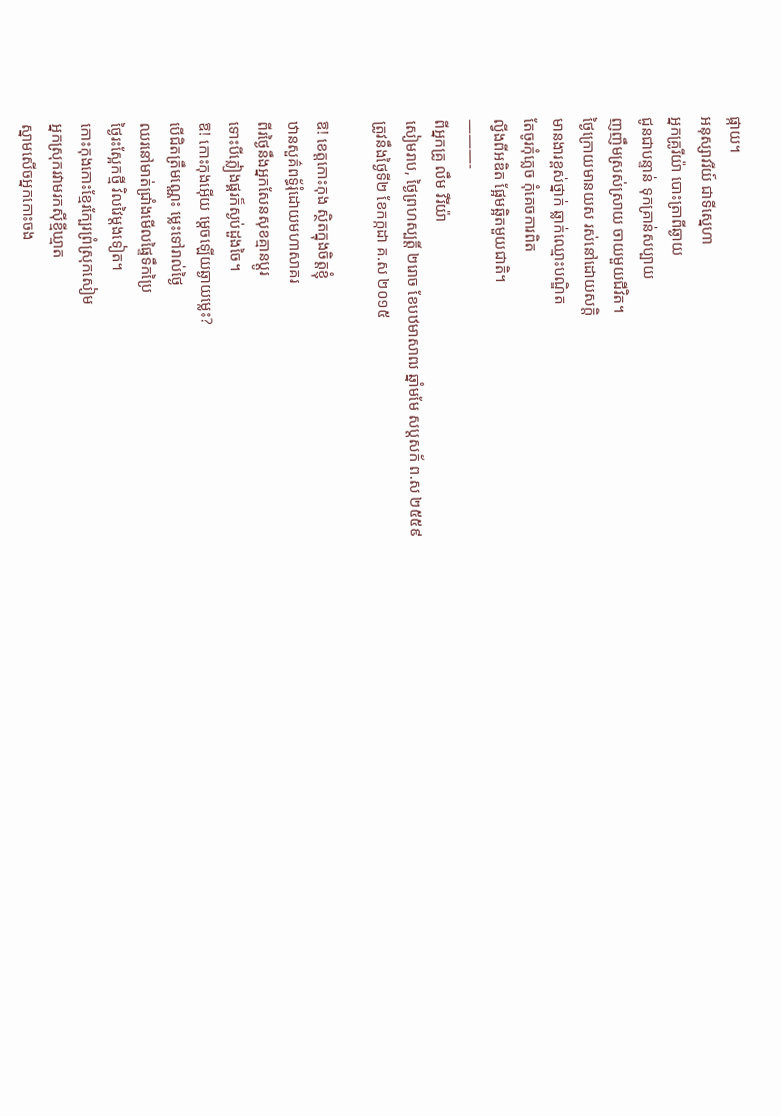ផ្កាយ។
អនុស្សាវរីយ៍ ជាទីស្នេហា
អ្នកគ្រូរីយ៉ា បោះត្រាពីឆ្ងាយ
ជូនជាបន្ទាន់ ទុកគ្រាន់សប្បាយ
ញញឹមស្រស់ស្រាយ ចាយមួយជីវិត។
ថ្ងៃក្រោយមានយស រស់នៅដោយសក្ដិ
មានងារខ្ពស់ថ្នាក់ ឆ្លាក់ឈ្មោះបណ្ឌិត
តែចូរកុំភ្លេច កុំគេចការពិត
ល្វីងពីអឌិត ផ្អែមឆ្អិតមួយជាតិ។
———-
ពីអ្នកគ្រូ លឹម វីរីយ៉ា
សៀមរាប, ថ្ងៃព្រហស្បត្តិ៍ ២រោច ខែបឋមាសាឍ ឆ្នាំមមែ សប្ដសក័ ព.ស ២៥៥៩
ត្រូវនឹងថ្ងៃទី២ ខែកក្កដា គ.ស ២០១៥

ឱ! ខេត្តកោះកុង ស្ថិតក្នុងចិត្តខ្ញុំ
ឋានសួគ៌ពទ្ធ័រុំដោយមហាសាគរ
ពីរថ្ងៃនឹងអ្នកសែនសុខគ្មានប្ដូរ
ទោះបីភ្លៀងផ្គរក៏ស្ងប់ដួងចៃ។
ឱ! កោះកុងអ៊ើយ ម្ដេចឡើយឆ្ងាយម្លេះ?
បើជិតត្រឹមណ្ណេះ ម្លេះទៅរាល់ថ្ងៃ
ឈរនៅមាត់ជ្រាំងមើលផ្ទៃទឹកប្រៃ
ថ្ងៃរះស្អែកថ្មី វិលវៃម្ដងទៀត។
កោះកុងកោះខ្មែរក្បែរព្រំស្រុកសៀម
អ្នកស្រុករវាមរកស៊ីខ្មីឃ្មាត
ស្នាមសើចអ្នកកោះចង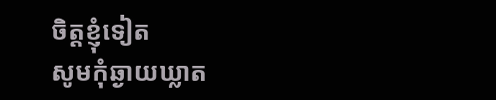ចិត្តខ្ញុំទៀត
សូមកុំឆ្ងាយឃ្លាត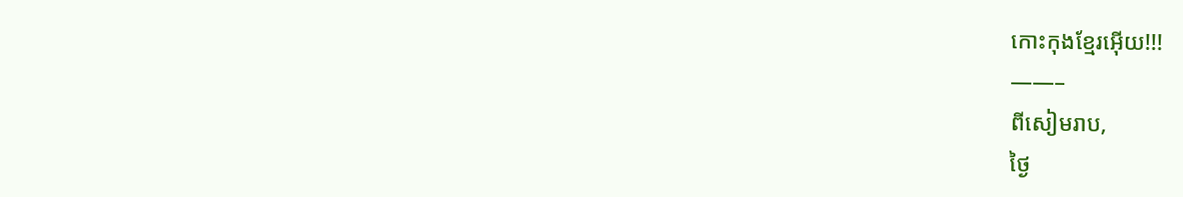កោះកុងខ្មែរអ៊ើយ!!!
——–
ពីសៀមរាប,
ថ្ងៃ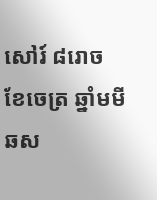សៅរ៍ ៨រោច ខែចេត្រ ឆ្នាំមមី ឆស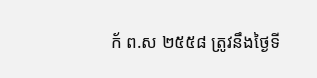ក័ ព.ស ២៥៥៨ ត្រូវនឹងថ្ងៃទី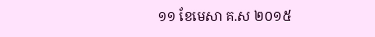១១ ខែមេសា គ.ស ២០១៥